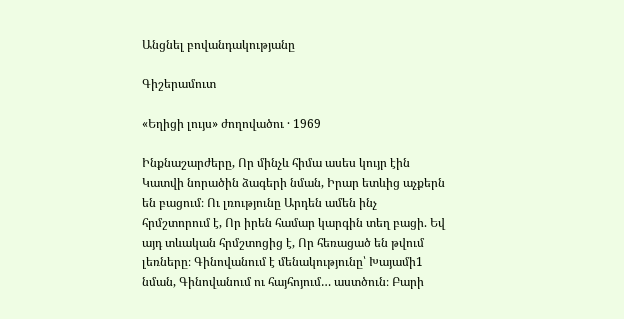Անցնել բովանդակությանը

Գիշերամուտ

«Եղիցի լույս» ժողովածու · 1969

Ինքնաշարժերը, Որ մինչև հիմա ասես կույր էին Կատվի նորածին ձագերի նման, Իրար ետևից աչքերն են բացում։ Ու լռությունը Արդեն ամեն ինչ հրմշտորում է, Որ իրեն համար կարգին տեղ բացի. Եվ այդ տևական հրմշտոցից է, Որ հեռացած են թվում լեռները։ Գինովանում է մենակությունը՝ Խայամի1 նման, Գինովանում ու հայհոյում… աստծուն։ Բարի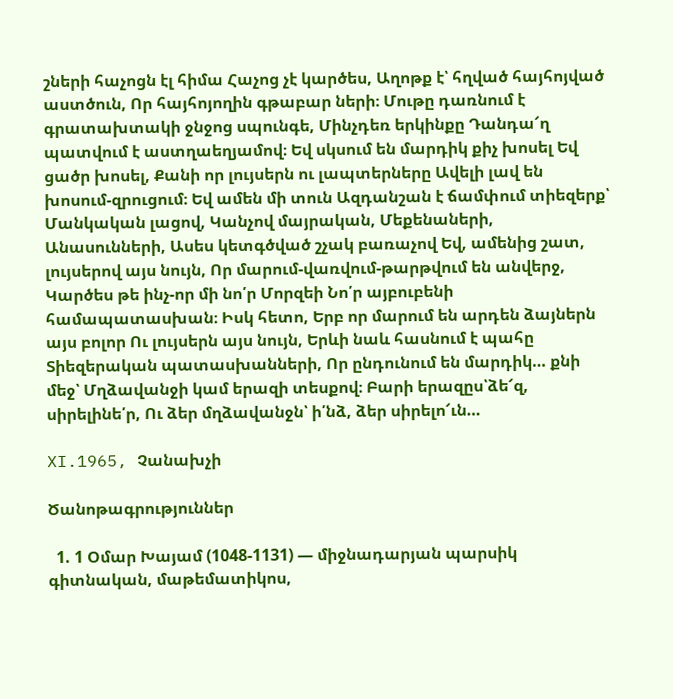շների հաչոցն էլ հիմա Հաչոց չէ կարծես, Աղոթք է՝ հղված հայհոյված աստծուն, Որ հայհոյողին գթաբար ների։ Մութը դառնում է գրատախտակի ջնջոց սպունգե, Մինչդեռ երկինքը Դանդա՜ղ պատվում է աստղաեղյամով։ Եվ սկսում են մարդիկ քիչ խոսել Եվ ցածր խոսել, Քանի որ լույսերն ու լապտերները Ավելի լավ են խոսում-զրուցում։ Եվ ամեն մի տուն Ազդանշան է ճամփում տիեզերք՝ Մանկական լացով, Կանչով մայրական, Մեքենաների, Անասունների, Ասես կետգծված շչակ բառաչով Եվ, ամենից շատ, լույսերով այս նույն, Որ մարում-վառվում-թարթվում են անվերջ, Կարծես թե ինչ-որ մի նո՛ր Մորզեի Նո՛ր այբուբենի համապատասխան։ Իսկ հետո, Երբ որ մարում են արդեն ձայներն այս բոլոր Ու լույսերն այս նույն, Երևի նաև հասնում է պահը Տիեզերական պատասխանների, Որ ընդունում են մարդիկ… քնի մեջ՝ Մղձավանջի կամ երազի տեսքով։ Բարի երազըս՝ձե՜զ, սիրելինե՛ր, Ու ձեր մղձավանջն՝ ի՛նձ, ձեր սիրելո՜ւն…

XI.1965, Չանախչի

Ծանոթագրություններ

  1. 1 Օմար Խայամ (1048-1131) — միջնադարյան պարսիկ գիտնական, մաթեմատիկոս,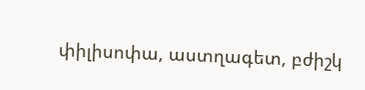փիլիսոփա, աստղագետ, բժիշկ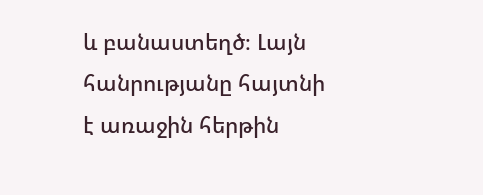և բանաստեղծ։ Լայն հանրությանը հայտնի է առաջին հերթին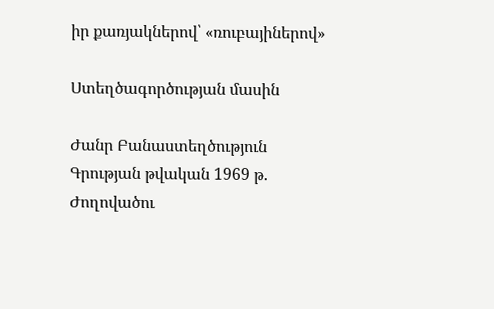իր քառյակներով՝ «ռուբայիներով»

Ստեղծագործության մասին

Ժանր Բանաստեղծություն
Գրության թվական 1969 թ.
Ժողովածու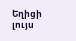Եղիցի լույս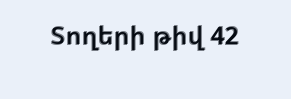Տողերի թիվ 42